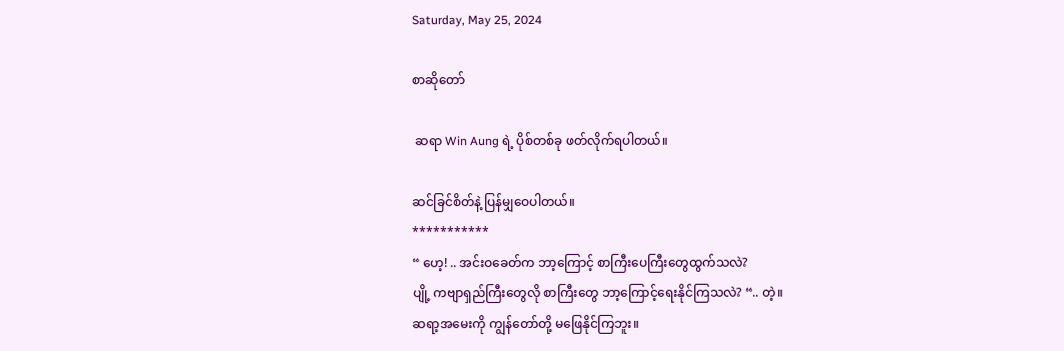Saturday, May 25, 2024

စာဆိုတော်

 ဆရာ Win Aung ရဲ့ ပိုစ်တစ်ခု ဖတ်လိုက်ရပါတယ်။

ဆင်ခြင်စိတ်နဲ့ ပြန်မျှဝေပါတယ်။
***********
“ ဟေ့! .. အင်းဝခေတ်က ဘာ့ကြောင့် စာကြီးပေကြီးတွေထွက်သလဲ?
ပျို့ ကဗျာရှည်ကြီးတွေလို စာကြီးတွေ ဘာ့ကြောင့်ရေးနိုင်ကြသလဲ? “.. တဲ့။
ဆရာ့အမေးကို ကျွန်တော်တို့ မဖြေနိုင်ကြဘူး။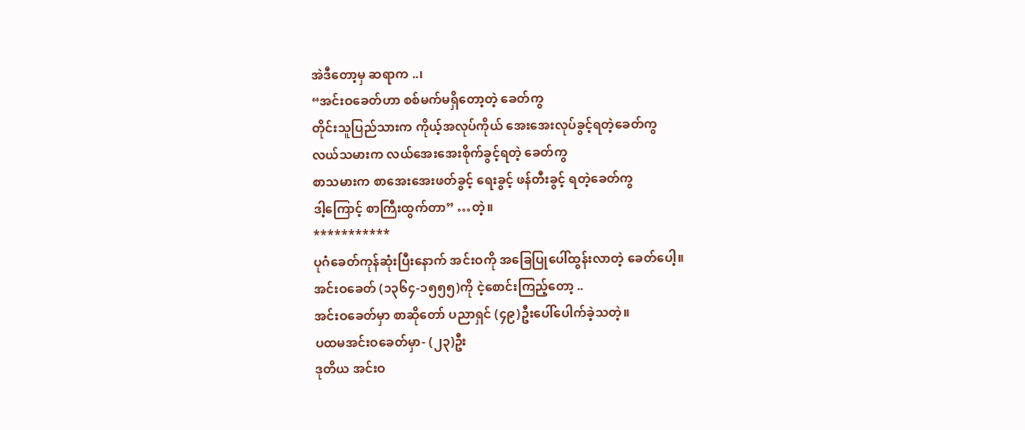အဲဒီတော့မှ ဆရာက ..၊
“အင်းဝခေတ်ဟာ စစ်မက်မရှိတော့တဲ့ ခေတ်ကွ
တိုင်းသူပြည်သားက ကိုယ့်အလုပ်ကိုယ် အေးအေးလုပ်ခွင့်ရတဲ့ခေတ်ကွ
လယ်သမားက လယ်အေးအေးစိုက်ခွင့်ရတဲ့ ခေတ်ကွ
စာသမားက စာအေးအေးဖတ်ခွင့် ရေးခွင့် ဖန်တီးခွင့် ရတဲ့ခေတ်ကွ
ဒါ့ကြောင့် စာကြီးထွက်တာ” …တဲ့။
***********
ပုဂံခေတ်ကုန်ဆုံးပြီးနောက် အင်းဝကို အခြေပြုပေါ်ထွန်းလာတဲ့ ခေတ်ပေါ့။
အင်းဝခေတ် (၁၃၆၄-၁၅၅၅)ကို ငဲ့စောင်းကြည့်တော့ ..
အင်းဝခေတ်မှာ စာဆိုတော် ပညာရှင် (၄၉)ဦးပေါ်ပေါက်ခဲ့သတဲ့။
ပထမအင်းဝခေတ်မှာ- (၂၃)ဦး
ဒုတိယ အင်းဝ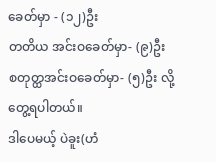ခေတ်မှာ - (၁၂)ဦး
တတိယ အင်းဝခေတ်မှာ- (၉)ဦး
စတုတ္ထအင်းဝခေတ်မှာ- (၅)ဦး လို့ တွေ့ရပါတယ်။
ဒါပေမယ့် ပဲခူး(ဟံ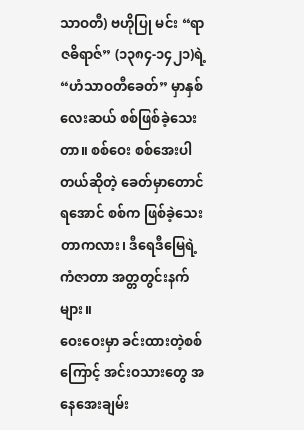သာဝတီ) ဗဟိုပြု မင်း “ရာဇဓိရာဇ်” (၁၃၈၄-၁၄၂၁)ရဲ့ “ဟံသာဝတီခေတ်” မှာနှစ်လေးဆယ် စစ်ဖြစ်ခဲ့သေးတာ။ စစ်ဝေး စစ်အေးပါတယ်ဆိုတဲ့ ခေတ်မှာတောင် ရအောင် စစ်က ဖြစ်ခဲ့သေးတာကလား၊ ဒီရေဒီမြေရဲ့ ကံဇာတာ အတ္တတွင်းနက်များ။
ဝေးဝေးမှာ ခင်းထားတဲ့စစ်ကြောင့် အင်းဝသားတွေ အနေအေးချမ်း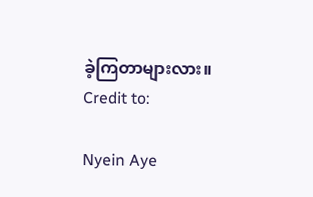ခဲ့ကြတာများလား။
Credit to:

Nyein Aye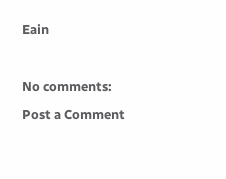Eain



No comments:

Post a Comment